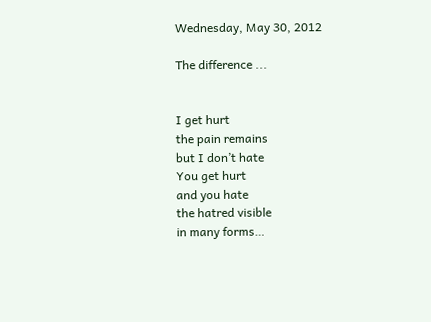Wednesday, May 30, 2012

The difference ...


I get hurt
the pain remains
but I don’t hate
You get hurt
and you hate
the hatred visible
in many forms…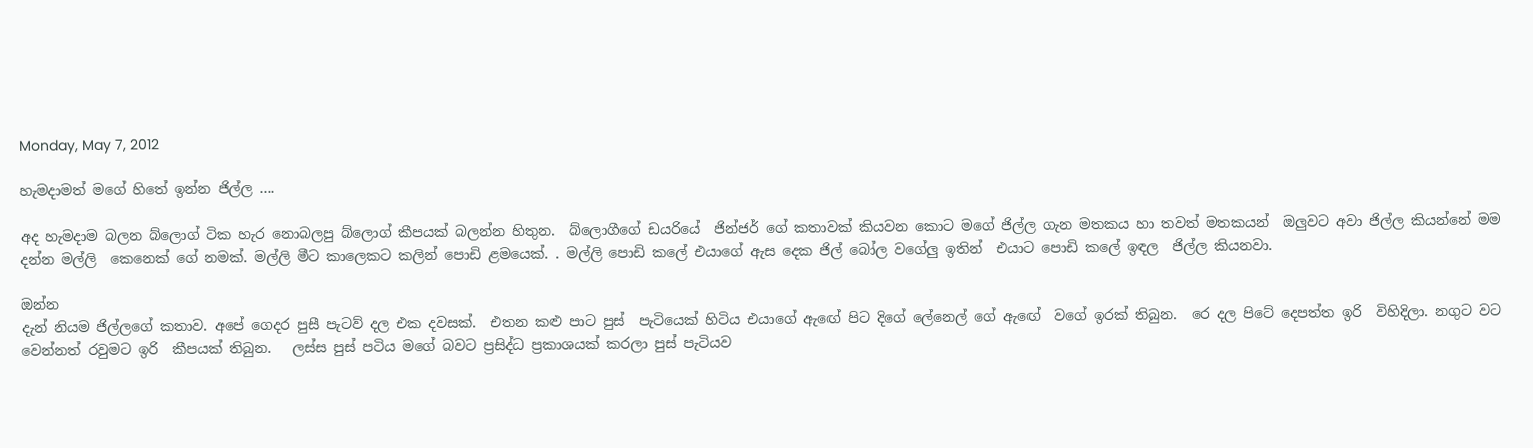Monday, May 7, 2012

හැමදාමත් මගේ හිතේ ඉන්න ජිල්ල ....

අද හැමදාම බලන බ්ලොග් ටික හැර නොබලපු බ්ලොග් කීපයක් බලන්න හිතුන.  බ්ලොගීගේ ඩයරියේ  ජින්ජර් ගේ කතාවක් කියවන කොට මගේ ජිල්ල ගැන මතකය හා තවත් මතකයන්  ඔලුවට අවා ජිල්ල කියන්නේ මම දන්න මල්ලි  කෙනෙක් ගේ නමක්. මල්ලි මීට කාලෙකට කලින් පොඩි ළමයෙක්. . මල්ලි පොඩි කලේ එයාගේ ඇස දෙක ජිල් බෝල වගේලු ඉතින්  එයාට පොඩි කලේ ඉඳල  ජිල්ල කියනවා.

ඔන්න
දැන් නියම ජිල්ලගේ කතාව. අපේ ගෙදර පුසී පැටව් දල එක දවසක්.  එතන කළු පාට පුස්  පැටියෙක් හිටිය එයාගේ ඇඟේ පිට දිගේ ලේනෙල් ගේ ඇඟේ  වගේ ඉරක් තිබුන.  රෙ දල පිටේ දෙපත්ත ඉරි  විහිදිලා. නගුට වට වෙන්නත් රවුමට ඉරි  කීපයක් තිබුන.   ලස්ස පුස් පටිය මගේ බවට ප්‍රසිද්ධ ප්‍රකාශයක් කරලා පුස් පැටියව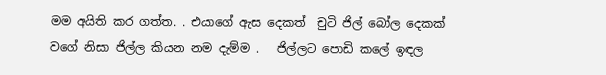මම අයිති කර ගත්ත. . එයාගේ ඇස දෙකත්  චුටි ජිල් බෝල දෙකක් වගේ නිසා ජිල්ල කියන නම දැම්ම .   ජිල්ලට පොඩි කලේ ඉඳල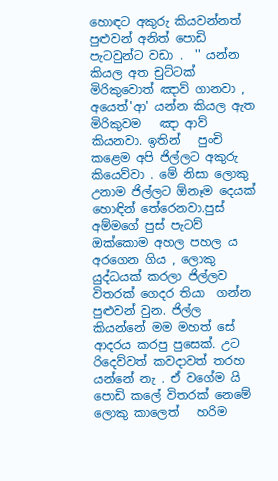හොඳට අකුරු කියවන්නත් පුළුවන් අනිත් පොඩි පැටවුන්ට වඩා .  '' යන්න කියල අත චුට්ටක් මිරිකුවොත් ඤාව් ගානවා , අයෙත්'ආ' යන්න කියල ඇත මිරිකුවම   ඤා ආව්  කියනවා. ඉතින්   පුංචි කළෙම අපි ජිල්ලට අකුරු කියෙව්වා . මේ නිසා ලොකු උනාම ජිල්ලට ඕනෑම දෙයක් හොඳින් තේරෙනවා.පුස් අම්මගේ පුස් පැටව් ඔක්කොම අහල පහල ය අරගෙන ගිය , ලොකු යුද්ධයක් කරලා ජිල්ලව විතරක් ගෙදර තියා  ගන්න පුළුවන් වුන. ජිල්ල  කියන්නේ මම මහත් සේ ආදරය කරපු පුසෙක්. උට රිදෙව්වත් කවදාවත් තරහ යන්නේ නැ . ඒ වගේම යි පොඩි කලේ විතරක් නෙමේ ලොකු කාලෙත්   හරිම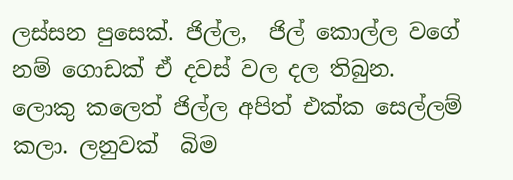ලස්සන පුසෙක්. ජිල්ල,  ජිල් කොල්ල වගේ නම් ගොඩක් ඒ දවස් වල දල තිබුන.  ලොකු කලෙත් ජිල්ල අපිත් එක්ක සෙල්ලම් කලා. ලනුවක්  බිම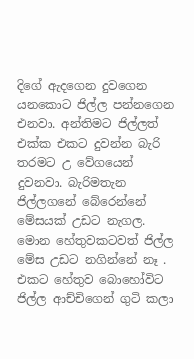දිගේ ඇදගෙන දුවගෙන යනකොට ජිල්ල පන්නගෙන එනවා. අන්තිමට ජිල්ලත් එක්ක එකට දුවන්න බැරි තරමට උ වේගයෙන් දුවනවා. බැරිමතැන ජිල්ලගනේ බේරෙන්නේ  මේසයක් උඩට නැගල. මොන හේතුවකටවත් ජිල්ල මේස උඩට නගින්නේ නෑ . එකට හේතුව බොහෝවිට  ජිල්ල ආච්චිගෙන් ගුටි කලා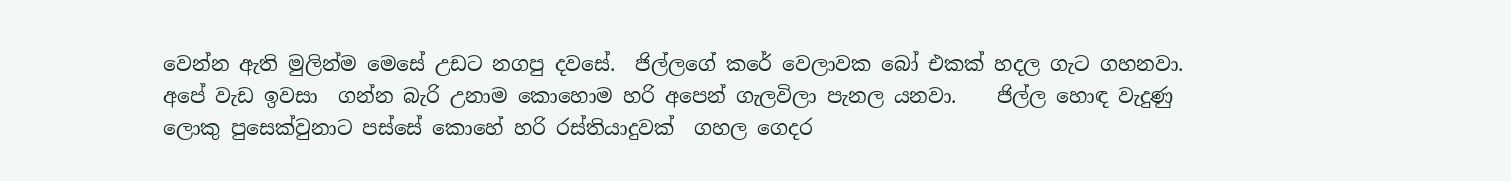වෙන්න ඇති මුලින්ම මෙසේ උඩට නගපු දවසේ.  ජිල්ලගේ කරේ වෙලාවක බෝ එකක් හදල ගැට ගහනවා. අපේ වැඩ ඉවසා  ගන්න බැරි උනාම කොහොම හරි අපෙන් ගැලවිලා පැනල යනවා.    ජිල්ල හොඳ වැදුණු ලොකු පුසෙක්වුනාට පස්සේ කොහේ හරි රස්තියාදුවක්  ගහල ගෙදර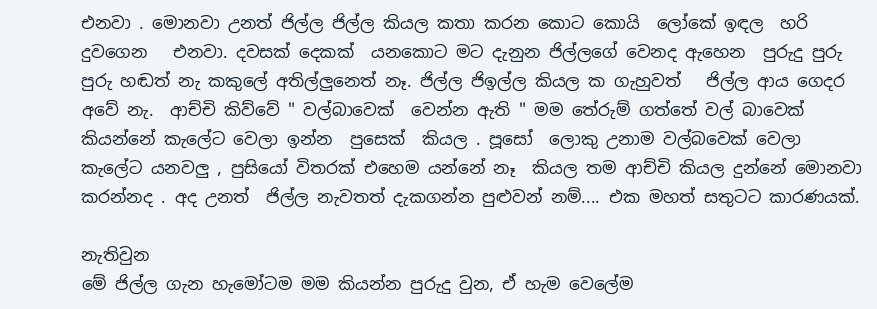එනවා . මොනවා උනත් ජිල්ල ජිල්ල කියල කතා කරන කොට කොයි  ලෝකේ ඉඳල  හරි දුවගෙන   එනවා. දවසක් දෙකක්  යනකොට මට දැනුන ජිල්ලගේ වෙනද ඇහෙන  පුරුදු පුරු පුරු හඬත් නැ කකුලේ අතිල්ලුනෙත් නෑ. ජිල්ල ජිඉල්ල කියල ක ගැහුවත්   ජිල්ල ආය ගෙදර අවේ නැ.  ආච්චි කිව්වේ " වල්බාවෙක්  වෙන්න ඇති " මම තේරුම් ගත්තේ වල් බාවෙක්  කියන්නේ කැලේට වෙලා ඉන්න  පුසෙක්  කියල . පූසෝ  ලොකු උනාම වල්බවෙක් වෙලා කැලේට යනවලු , පුසියෝ විතරක් එහෙම යන්නේ නෑ  කියල තම ආච්චි කියල දුන්නේ මොනවා කරන්නද . අද උනත්  ජිල්ල නැවතත් දැකගන්න පුළුවන් නම්.... එක මහත් සතුටට කාරණයක්.

නැතිවුන
මේ ජිල්ල ගැන හැමෝටම මම කියන්න පුරුදු වුන, ඒ හැම වෙලේම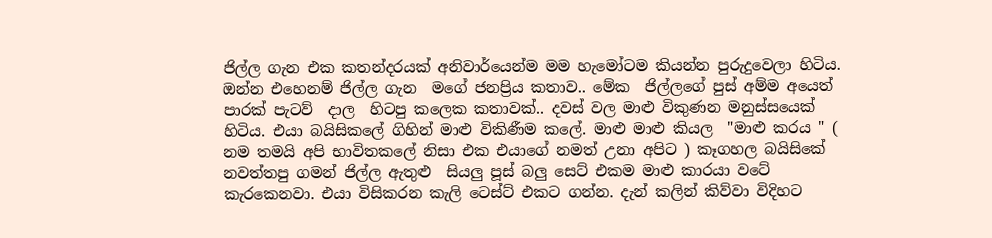ජිල්ල ගැන එක කතන්දරයක් අනිවාර්යෙන්ම මම හැමෝටම කියන්න පුරුදුවෙලා හිටිය.  ඔන්න එහෙනම් ජිල්ල ගැන  මගේ ජනප්‍රිය කතාව.. මේක  ජිල්ලගේ පුස් අම්ම අයෙත් පාරක් පැටව්  දාල  හිටපු කලෙක කතාවක්.. දවස් වල මාළු විකුණන මනුස්සයෙක් හිටිය. එයා බයිසිකලේ ගිහින් මාළු විකිණීම කලේ. මාළු මාළු කියල  "මාළු කරය " ( නම තමයි අපි භාවිතකලේ නිසා එක එයාගේ නමත් උනා අපිට ) කෑගහල බයිසිකේ නවත්තපු ගමන් ජිල්ල ඇතුළු  සියලු පූස් බලු සෙට් එකම මාළු කාරයා වටේ  කැරකෙනවා. එයා විසිකරන කැලි ටෙස්ට් එකට ගන්න. දැන් කලින් කිව්වා විදිහට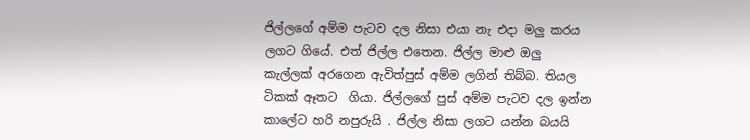ජිල්ලගේ අම්ම පැටව දල නිසා එයා නැ එදා මලු කරය ලගට ගියේ. එත් ජිල්ල එතෙන. ජිල්ල මාළු ඔලු කැල්ලක් අරගෙන ඇවිත්පුස් අම්ම ලගින් තිබ්බ. තියල ටිකක් ඈතට  ගියා. ජිල්ලගේ පුස් අම්ම පැටව දල ඉන්න කාලේට හරි නපුරුයි . ජිල්ල නිසා ලගට යන්න බයයි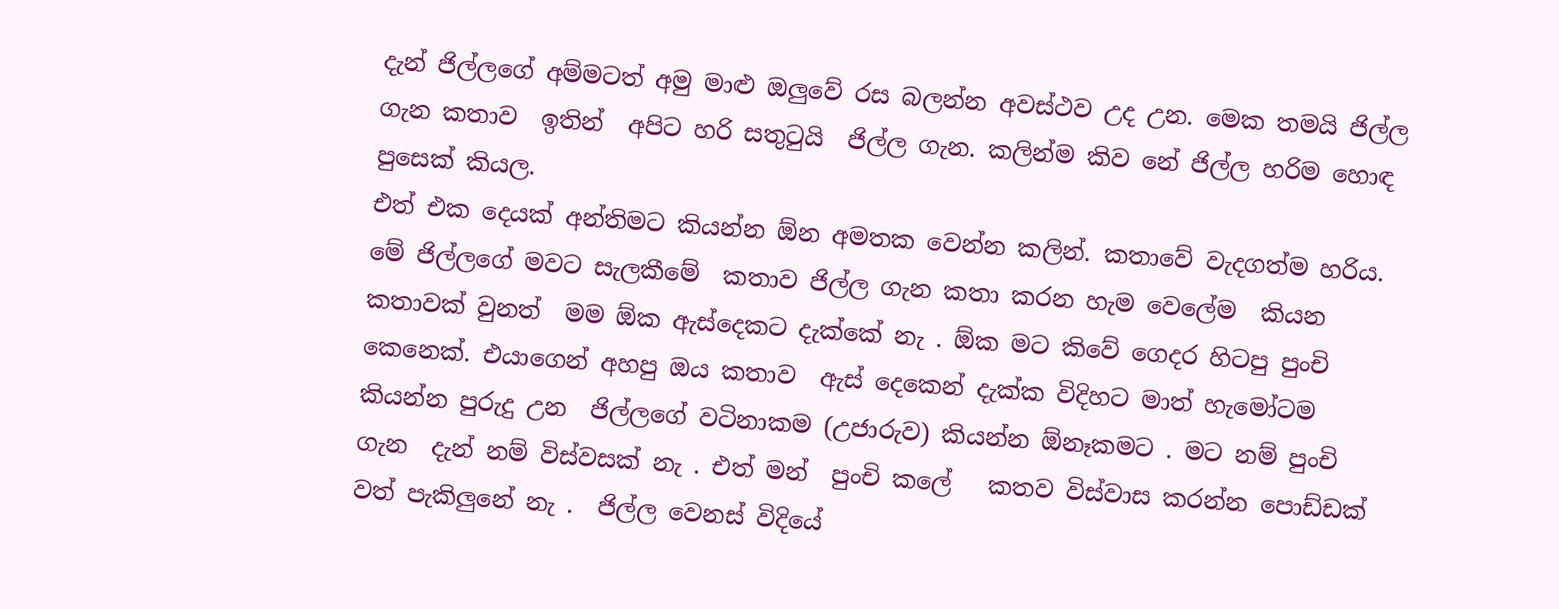දැන් ජිල්ලගේ අම්මටත් අමු මාළු ඔලුවේ රස බලන්න අවස්ථව උද උන. මෙක තමයි ජිල්ල ගැන කතාව  ඉතින්  අපිට හරි සතුටුයි  ජිල්ල ගැන. කලින්ම කිව නේ ජිල්ල හරිම හොඳ පුසෙක් කියල.
එත් එක දෙයක් අන්තිමට කියන්න ඕන අමතක වෙන්න කලින්. කතාවේ වැදගත්ම හරිය. මේ ජිල්ලගේ මවට සැලකීමේ  කතාව ජිල්ල ගැන කතා කරන හැම වෙලේම  කියන කතාවක් වුනත්  මම ඕක ඇස්දෙකට දැක්කේ නැ . ඕක මට කිවේ ගෙදර හිටපු පුංචි  කෙනෙක්. එයාගෙන් අහපු ඔය කතාව  ඇස් දෙකෙන් දැක්ක විදිහට මාත් හැමෝටම කියන්න පුරුදු උන  ජිල්ලගේ වටිනාකම (උජාරුව) කියන්න ඕනෑකමට . මට නම් පුංචි ගැන  දැන් නම් විස්වසක් නැ . එත් මන්  පුංචි කලේ   කතව විස්වාස කරන්න පොඩ්ඩක් වත් පැකිලුනේ නැ .  ජිල්ල වෙනස් විදියේ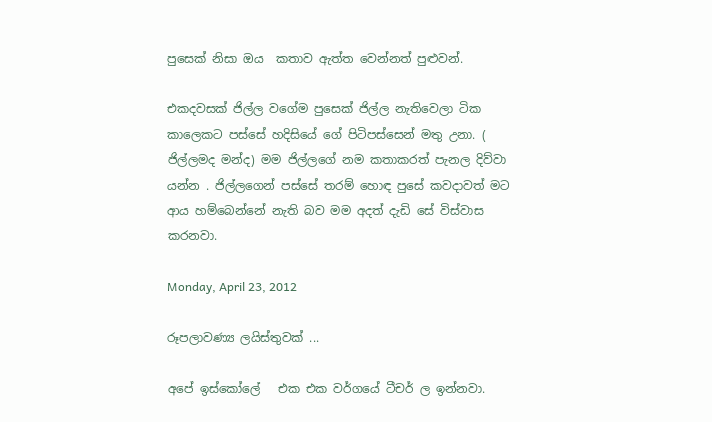පුසෙක් නිසා ඔය  කතාව ඇත්ත වෙන්නත් පුළුවන්.

එකදවසක් ජිල්ල වගේම පුසෙක් ජිල්ල නැතිවෙලා ටික කාලෙකට පස්සේ හදිසියේ ගේ පිටිපස්සෙන් මතු උනා. ( ජිල්ලමද මන්ද) මම ජිල්ලගේ නම කතාකරත් පැනල දිව්වා යන්න . ජිල්ලගෙන් පස්සේ තරම් හොඳ පුසේ කවදාවත් මට ආය හම්බෙන්නේ නැති බව මම අදත් දැඩි සේ විස්වාස කරනවා.

Monday, April 23, 2012

රූපලාවණ්‍ය ලයිස්තුවක් ...

අපේ ඉස්කෝලේ   එක එක වර්ගයේ ටීචර් ල ඉන්නවා.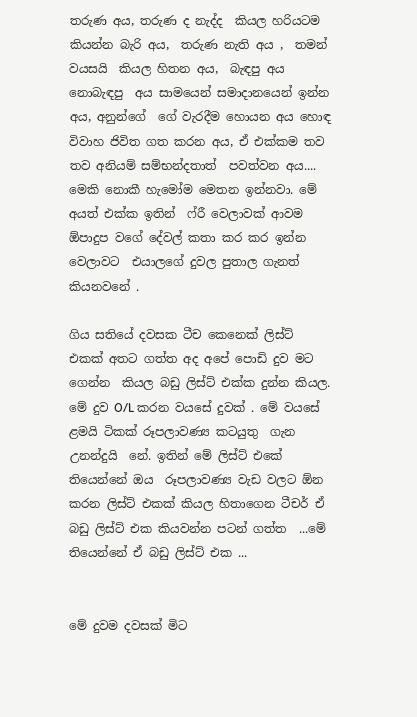තරුණ අය, තරුණ ද නැද්ද  කියල හරියටම කියන්න බැරි අය,  තරුණ නැති අය ,  තමන් වයසයි  කියල හිතන අය,  බැඳපු අය නොබැඳපු  අය සාමයෙන් සමාදානයෙන් ඉන්න අය, අනුන්ගේ  ගේ වැරදීම හොයන අය හොඳ  විවාහ ජිවිත ගත කරන අය, ඒ එක්කම තව තව අනියම් සම්භන්දතාත්  පවත්වන අය.... මෙකි නොකී හැමෝම මෙතන ඉන්නවා. මේ අයත් එක්ක ඉතින්  ෆ්රී වෙලාවක් ආවම  ඕපාදුප වගේ දේවල් කතා කර කර ඉන්න  වෙලාවට  එයාලගේ දුවල පුතාල ගැනත් කියනවනේ .

ගිය සතියේ දවසක ටීච කෙනෙක් ලිස්ට් එකක් අතට ගත්ත අද අපේ පොඩි දුව මට ගෙන්න  කියල බඩු ලිස්ට් එක්ක දුන්න කියල. මේ දුව O/L කරන වයසේ දුවක් . මේ වයසේ ළමයි ටිකක් රූපලාවණ්‍ය කටයුතු  ගැන උනන්දුයි  නේ. ඉතින් මේ ලිස්ට් එකේ තියෙන්නේ ඔය  රූපලාවණ්‍ය වැඩ වලට ඕන කරන ලිස්ට් එකක් කියල හිතාගෙන ටීචර් ඒ බඩු ලිස්ට් එක කියවන්න පටන් ගත්ත  ...මේ තියෙන්නේ ඒ බඩු ලිස්ට් එක ...


මේ දුවම දවසක් මිට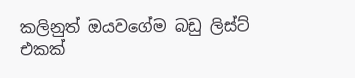කලිනුත් ඔයවගේම බඩු ලිස්ට් එකක්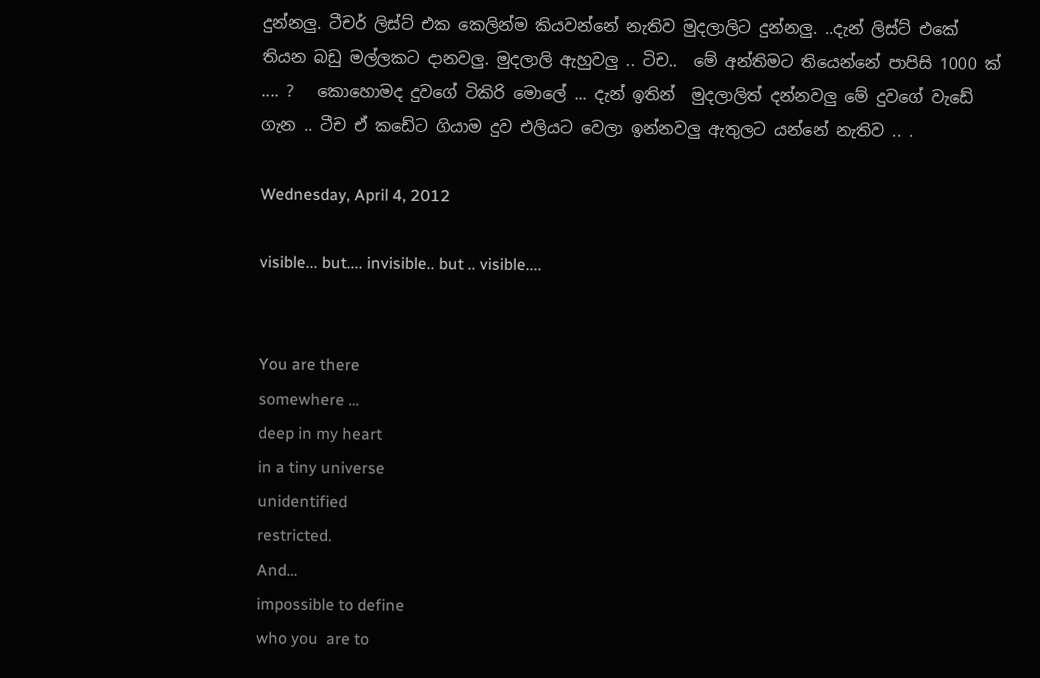දුන්නලු. ටීචර් ලිස්ට් එක කෙලින්ම කියවන්නේ නැතිව මුදලාලිට දුන්නලු. ..දැන් ලිස්ට් එකේ තියන බඩු මල්ලකට දානවලු. මුදලාලි ඇහුවලු .. ටිච..  මේ අන්තිමට තියෙන්නේ පාපිසි 1000 ක් .... ?   කොහොමද දුවගේ ටිකිරි මොලේ ... දැන් ඉතින්  මුදලාලිත් දන්නවලු මේ දුවගේ වැඩේ ගැන .. ටීච ඒ කඩේට ගියාම දුව එලියට වෙලා ඉන්නවලු ඇතුලට යන්නේ නැතිව .. .

Wednesday, April 4, 2012

visible... but.... invisible.. but .. visible....


You are there
somewhere …
deep in my heart
in a tiny universe
unidentified
restricted.
And…
impossible to define
who you  are to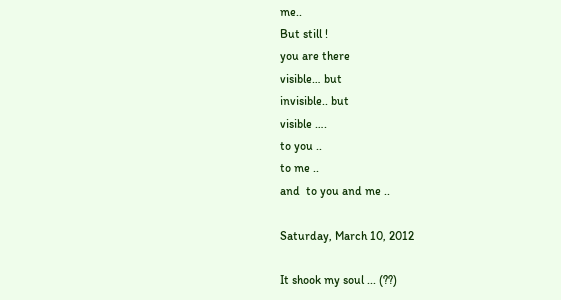me..
But still !
you are there
visible… but
invisible.. but
visible ….
to you ..
to me ..
and  to you and me ..

Saturday, March 10, 2012

It shook my soul ... (??)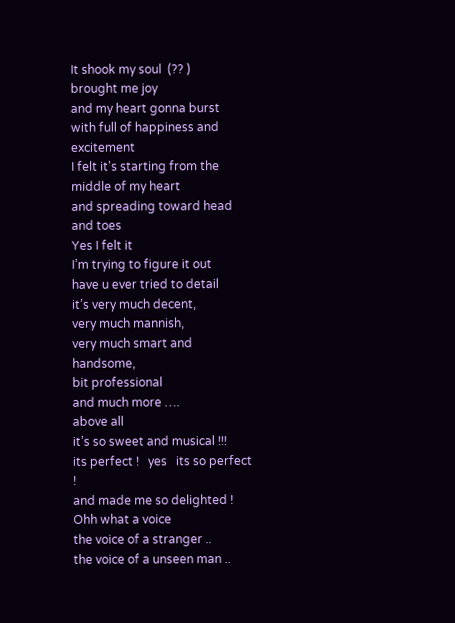It shook my soul  (?? )
brought me joy
and my heart gonna burst
with full of happiness and excitement
I felt it's starting from the middle of my heart
and spreading toward head and toes
Yes I felt it
I’m trying to figure it out
have u ever tried to detail
it’s very much decent,
very much mannish,
very much smart and handsome,
bit professional
and much more ….
above all
it’s so sweet and musical !!!
its perfect !   yes   its so perfect !
and made me so delighted !
Ohh what a voice
the voice of a stranger ..
the voice of a unseen man ..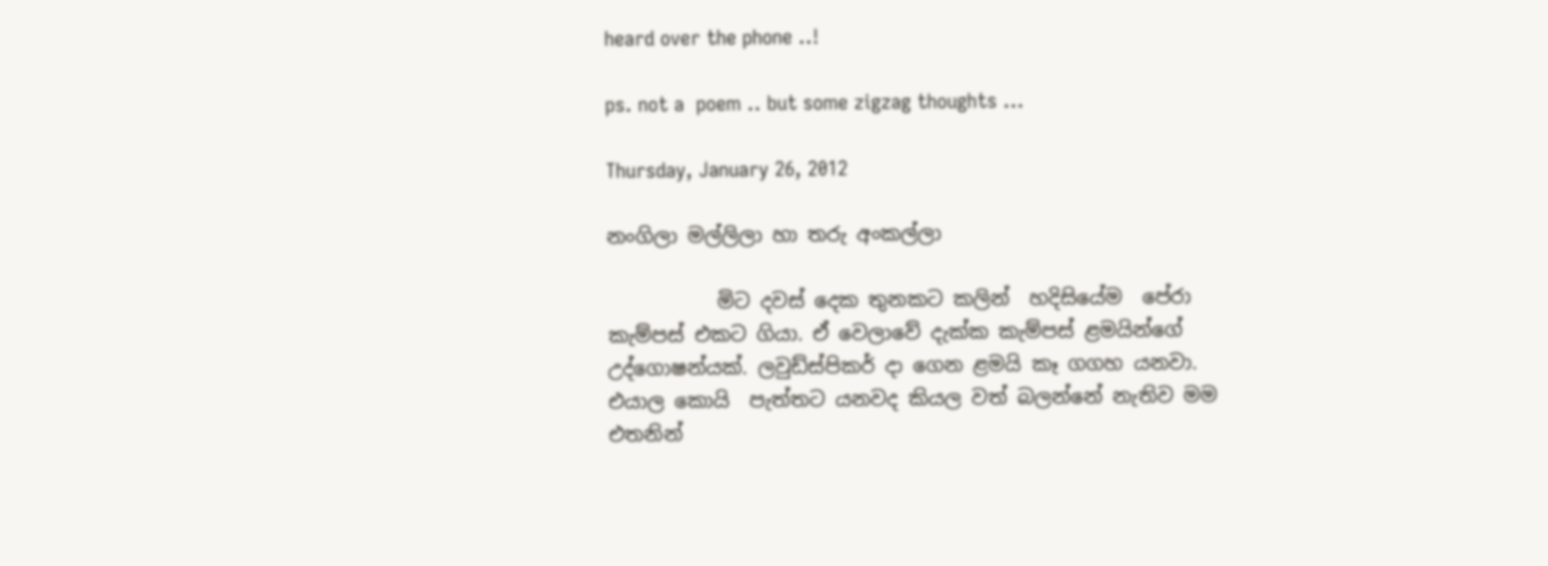heard over the phone ..!

ps. not a  poem .. but some zigzag thoughts ...

Thursday, January 26, 2012

නංගිලා මල්ලිලා හා තරු අංකල්ලා

           මිට දවස් දෙක තුනකට කලින්  හදිසියේම  පේරා කැම්පස් එකට ගියා. ඒ වෙලාවේ දැක්ක කැම්පස් ළමයින්ගේ උද්ගොෂන්යක්. ලවුඩ්ස්පිකර් දා ගෙන ළමයි කෑ ගගහ යනවා. එයාල කොයි  පැත්තට යනවද කියල වත් බලන්නේ නැතිව මම එතනින්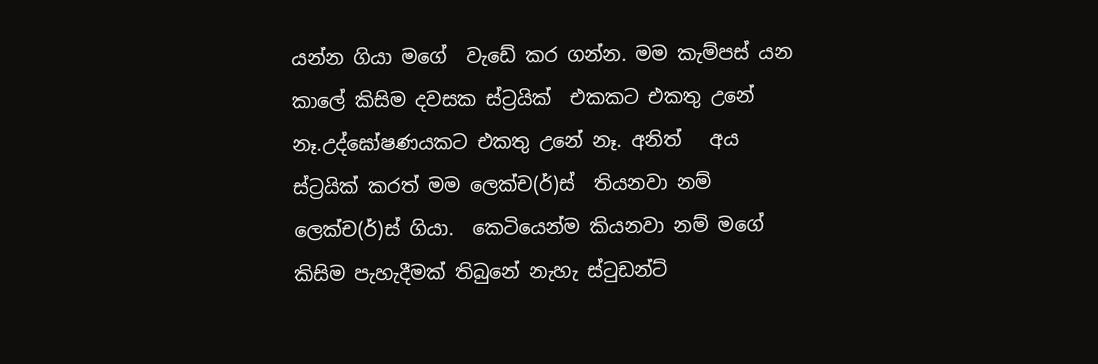යන්න ගියා මගේ  වැඩේ කර ගන්න. මම කැම්පස් යන කාලේ කිසිම දවසක ස්ට්‍රයික්  එකකට එකතු උනේ නෑ.උද්ඝෝෂණයකට එකතු උනේ නෑ. අනිත්   අය ස්ට්‍රයික් කරත් මම ලෙක්ච(ර්)ස්  තියනවා නම් ලෙක්ච(ර්)ස් ගියා.  කෙටියෙන්ම කියනවා නම් මගේ කිසිම පැහැදීමක් තිබුනේ නැහැ ස්ටුඩන්ට්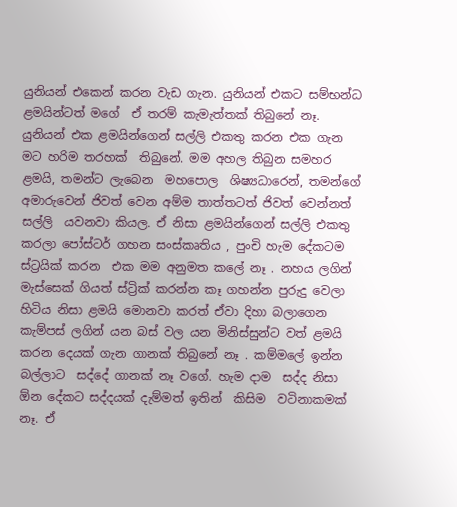යුනියන් එකෙන් කරන වැඩ ගැන. යුනියන් එකට සම්භන්ධ ළමයින්ටත් මගේ  ඒ තරම් කැමැත්තක් තිබුනේ නෑ. යුනියන් එක ළමයින්ගෙන් සල්ලි එකතු කරන එක ගැන මට හරිම තරහක්  තිබුනේ. මම අහල තිබුන සමහර ළමයි, තමන්ට ලැබෙන  මහපොල  ශිෂ්‍යධාරෙන්, තමන්ගේ අමාරුවෙන් ජිවත් වෙන අම්ම තාත්තටත් ජිවත් වෙන්නත් සල්ලි  යවනවා කියල. ඒ නිසා ළමයින්ගෙන් සල්ලි එකතු කරලා පෝස්ටර් ගහන සංස්කෘතිය , පුංචි හැම දේකටම ස්ට්‍රයික් කරන  එක මම අනුමත කලේ නෑ . නහය ලගින් මැස්සෙක් ගියත් ස්ට්‍රික් කරන්න කෑ ගහන්න පුරුදු වෙලා හිටිය නිසා ළමයි මොනවා කරත් ඒවා දිහා බලාගෙන කැම්පස් ලගින් යන බස් වල යන මිනිස්සුන්ට වත් ළමයි කරන දෙයක් ගැන ගානක් තිබුනේ නෑ . කම්මලේ ඉන්න බල්ලාට  සද්දේ ගානක් නෑ වගේ. හැම දාම  සද්ද නිසා ඕන දේකට සද්දයක් දැම්මත් ඉතින්  කිසිම  වටිනාකමක් නෑ. ඒ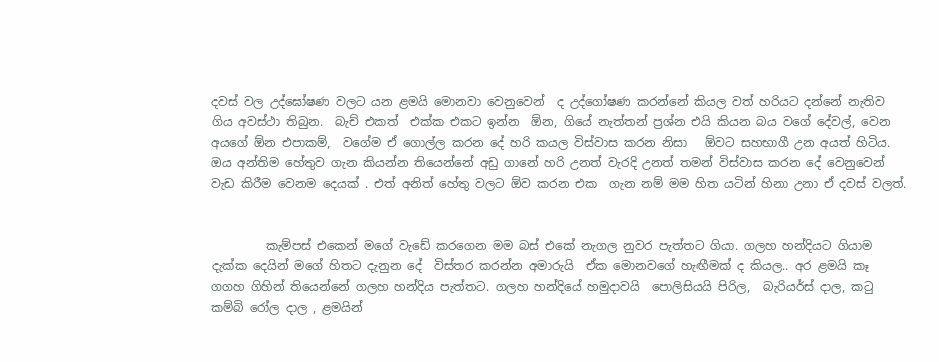දවස් වල උද්ඝෝෂණ වලට යන ළමයි මොනවා වෙනුවෙන්  ද උද්ගෝෂණ කරන්නේ කියල වත් හරියට දන්නේ නැතිව ගිය අවස්ථා තිබුන.  බැච් එකත්  එක්ක එකට ඉන්න  ඕන, ගියේ නැත්තන් ප්‍රශ්න එයි කියන බය වගේ දේවල්, වෙන අයගේ ඕන එපාකම්,  වගේම ඒ ගොල්ල කරන දේ හරි කයල විස්වාස කරන නිසා   ඕවට සහභාගී උන අයත් හිටිය. ඔය අන්තිම හේතුව ගැන කියන්න තියෙන්නේ අඩු ගානේ හරි උනත් වැරදි උනත් තමන් විස්වාස කරන දේ වෙනුවෙන් වැඩ කිරීම වෙනම දෙයක් . එත් අනිත් හේතු වලට ඕව කරන එක  ගැන නම් මම හිත යටින් හිනා උනා ඒ දවස් වලත්.


         කැම්පස් එකෙන් මගේ වැඩේ කරගෙන මම බස් එකේ නැගල නුවර පැත්තට ගියා. ගලහ හන්දියට ගියාම දැක්ක දෙයින් මගේ හිතට දැනුන දේ  විස්තර කරන්න අමාරුයි  ඒක මොනවගේ හැඟීමක් ද කියල.. අර ළමයි කෑ ගගහ ගිහින් තියෙන්නේ ගලහ හන්දිය පැත්තට. ගලහ හන්දියේ හමුදාවයි  පොලිසියයි පිරිල,  බැරියර්ස් දාල, කටු කම්බි රෝල දාල , ළමයින්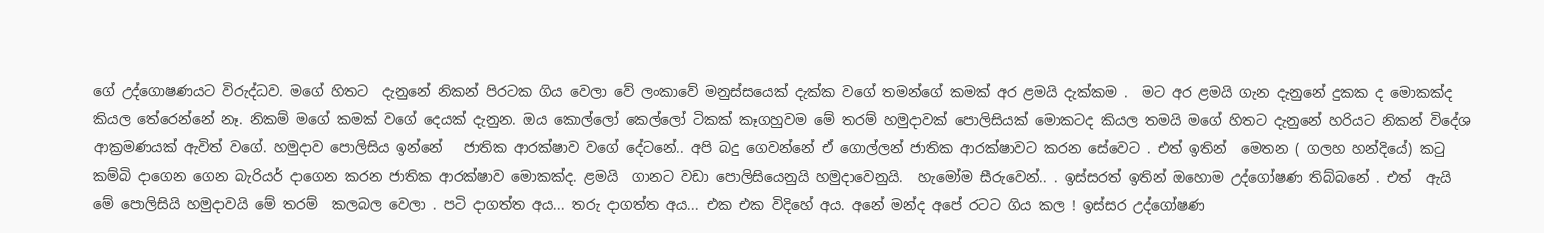ගේ උද්ගොෂණයට විරුද්ධව. මගේ හිතට  දැනුනේ නිකන් පිරටක ගිය වෙලා වේ ලංකාවේ මනුස්සයෙක් දැක්ක වගේ තමන්ගේ කමක් අර ළමයි දැක්කම .  මට අර ළමයි ගැන දැනුනේ දුකක ද මොකක්ද කියල තේරෙන්නේ නෑ. නිකම් මගේ කමක් වගේ දෙයක් දැනුන. ඔය කොල්ලෝ කෙල්ලෝ ටිකක් කෑගහුවම මේ තරම් හමුදාවක් පොලිසියක් මොකටද කියල තමයි මගේ හිතට දැනුනේ හරියට නිකන් විදේශ ආක්‍රමණයක් ඇවිත් වගේ. හමුදාව පොලිසිය ඉන්නේ   ජාතික ආරක්ෂාව වගේ දේටනේ.. අපි බදු ගෙවන්නේ ඒ ගොල්ලන් ජාතික ආරක්ෂාවට කරන සේවෙට . එත් ඉතින්  මෙතන ( ගලහ හන්දියේ) කටු කම්බි දාගෙන ගෙන බැරියර් දාගෙන කරන ජාතික ආරක්ෂාව මොකක්ද. ළමයි  ගානට වඩා පොලිසියෙනුයි හමුදාවෙනුයි.  හැමෝම සීරුවෙන්.. . ඉස්සරත් ඉතින් ඔහොම උද්ගෝෂණ තිබ්බනේ . එත්  ඇයි මේ පොලිසියි හමුදාවයි මේ තරම්  කලබල වෙලා . පටි දාගත්ත අය... තරු දාගත්ත අය... එක එක විදිහේ අය. අනේ මන්ද අපේ රටට ගිය කල ! ඉස්සර උද්ගෝෂණ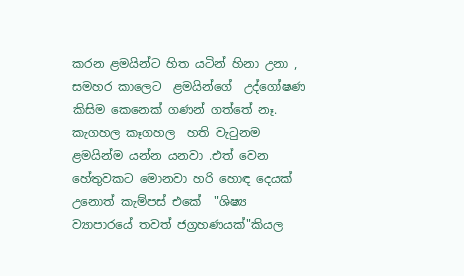කරන ළමයින්ට හිත යටින් හිනා උනා , සමහර කාලෙට  ළමයින්ගේ  උද්ගෝෂණ කිසිම කෙනෙක් ගණන් ගත්තේ නෑ. කැගහල කෑගහල  හති වැටුනම ළමයින්ම යන්න යනවා .එත් වෙන හේතුවකට මොනවා හරි හොඳ දෙයක් උනොත් කැම්පස් එකේ  "ශිෂ්‍ය ව්‍යාපාරයේ තවත් ජග්‍රහණයක්"කියල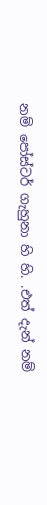නම් පෝස්ටර් ගැහුනා හි හි. .එත් දැන් නම්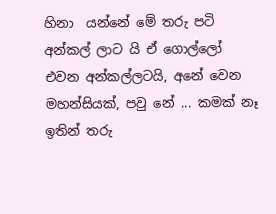හිනා  යන්නේ මේ තරු පටි අන්කල් ලාට යි ඒ ගොල්ලෝ එවන අන්කල්ලටයි, අනේ වෙන මහන්සියක්, පවු නේ ... කමක් නෑ ඉතින් තරු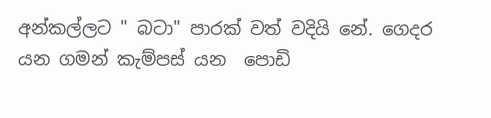අන්කල්ලට " බටා" පාරක් වත් වදියි නේ. ගෙදර යන ගමන් කැම්පස් යන  පොඩි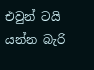එවුන් ටයි යන්න බැරි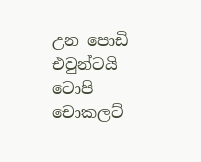උන පොඩි එවුන්ටයි ටොපි චොකලට්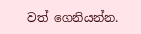වත් ගෙනියන්න.